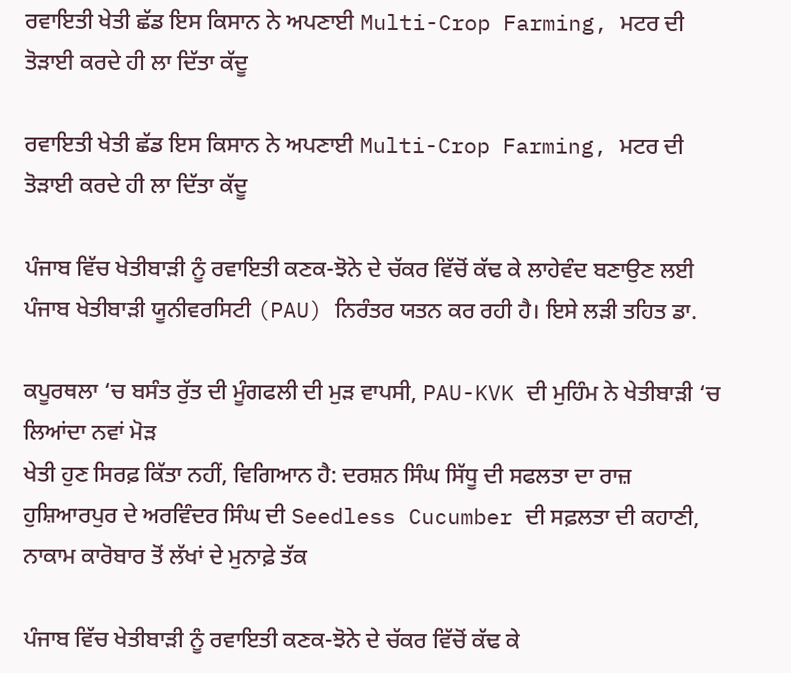ਰਵਾਇਤੀ ਖੇਤੀ ਛੱਡ ਇਸ ਕਿਸਾਨ ਨੇ ਅਪਣਾਈ Multi-Crop Farming, ਮਟਰ ਦੀ ਤੋੜਾਈ ਕਰਦੇ ਹੀ ਲਾ ਦਿੱਤਾ ਕੱਦੂ

ਰਵਾਇਤੀ ਖੇਤੀ ਛੱਡ ਇਸ ਕਿਸਾਨ ਨੇ ਅਪਣਾਈ Multi-Crop Farming, ਮਟਰ ਦੀ ਤੋੜਾਈ ਕਰਦੇ ਹੀ ਲਾ ਦਿੱਤਾ ਕੱਦੂ

ਪੰਜਾਬ ਵਿੱਚ ਖੇਤੀਬਾੜੀ ਨੂੰ ਰਵਾਇਤੀ ਕਣਕ-ਝੋਨੇ ਦੇ ਚੱਕਰ ਵਿੱਚੋਂ ਕੱਢ ਕੇ ਲਾਹੇਵੰਦ ਬਣਾਉਣ ਲਈ ਪੰਜਾਬ ਖੇਤੀਬਾੜੀ ਯੂਨੀਵਰਸਿਟੀ (PAU) ਨਿਰੰਤਰ ਯਤਨ ਕਰ ਰਹੀ ਹੈ। ਇਸੇ ਲੜੀ ਤਹਿਤ ਡਾ.

ਕਪੂਰਥਲਾ ‘ਚ ਬਸੰਤ ਰੁੱਤ ਦੀ ਮੂੰਗਫਲੀ ਦੀ ਮੁੜ ਵਾਪਸੀ, PAU-KVK ਦੀ ਮੁਹਿੰਮ ਨੇ ਖੇਤੀਬਾੜੀ ‘ਚ ਲਿਆਂਦਾ ਨਵਾਂ ਮੋੜ
ਖੇਤੀ ਹੁਣ ਸਿਰਫ਼ ਕਿੱਤਾ ਨਹੀਂ, ਵਿਗਿਆਨ ਹੈ: ਦਰਸ਼ਨ ਸਿੰਘ ਸਿੱਧੂ ਦੀ ਸਫਲਤਾ ਦਾ ਰਾਜ਼
ਹੁਸ਼ਿਆਰਪੁਰ ਦੇ ਅਰਵਿੰਦਰ ਸਿੰਘ ਦੀ Seedless Cucumber ਦੀ ਸਫ਼ਲਤਾ ਦੀ ਕਹਾਣੀ, ਨਾਕਾਮ ਕਾਰੋਬਾਰ ਤੋਂ ਲੱਖਾਂ ਦੇ ਮੁਨਾਫ਼ੇ ਤੱਕ

ਪੰਜਾਬ ਵਿੱਚ ਖੇਤੀਬਾੜੀ ਨੂੰ ਰਵਾਇਤੀ ਕਣਕ-ਝੋਨੇ ਦੇ ਚੱਕਰ ਵਿੱਚੋਂ ਕੱਢ ਕੇ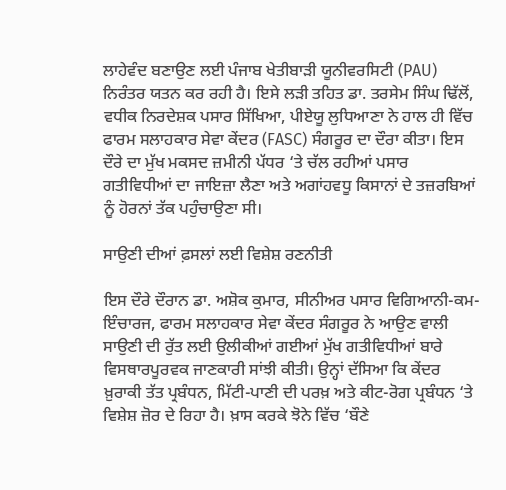ਲਾਹੇਵੰਦ ਬਣਾਉਣ ਲਈ ਪੰਜਾਬ ਖੇਤੀਬਾੜੀ ਯੂਨੀਵਰਸਿਟੀ (PAU) ਨਿਰੰਤਰ ਯਤਨ ਕਰ ਰਹੀ ਹੈ। ਇਸੇ ਲੜੀ ਤਹਿਤ ਡਾ. ਤਰਸੇਮ ਸਿੰਘ ਢਿੱਲੋਂ, ਵਧੀਕ ਨਿਰਦੇਸ਼ਕ ਪਸਾਰ ਸਿੱਖਿਆ, ਪੀਏਯੂ ਲੁਧਿਆਣਾ ਨੇ ਹਾਲ ਹੀ ਵਿੱਚ ਫਾਰਮ ਸਲਾਹਕਾਰ ਸੇਵਾ ਕੇਂਦਰ (FASC) ਸੰਗਰੂਰ ਦਾ ਦੌਰਾ ਕੀਤਾ। ਇਸ ਦੌਰੇ ਦਾ ਮੁੱਖ ਮਕਸਦ ਜ਼ਮੀਨੀ ਪੱਧਰ ‘ਤੇ ਚੱਲ ਰਹੀਆਂ ਪਸਾਰ ਗਤੀਵਿਧੀਆਂ ਦਾ ਜਾਇਜ਼ਾ ਲੈਣਾ ਅਤੇ ਅਗਾਂਹਵਧੂ ਕਿਸਾਨਾਂ ਦੇ ਤਜ਼ਰਬਿਆਂ ਨੂੰ ਹੋਰਨਾਂ ਤੱਕ ਪਹੁੰਚਾਉਣਾ ਸੀ।

ਸਾਉਣੀ ਦੀਆਂ ਫ਼ਸਲਾਂ ਲਈ ਵਿਸ਼ੇਸ਼ ਰਣਨੀਤੀ

ਇਸ ਦੌਰੇ ਦੌਰਾਨ ਡਾ. ਅਸ਼ੋਕ ਕੁਮਾਰ, ਸੀਨੀਅਰ ਪਸਾਰ ਵਿਗਿਆਨੀ-ਕਮ-ਇੰਚਾਰਜ, ਫਾਰਮ ਸਲਾਹਕਾਰ ਸੇਵਾ ਕੇਂਦਰ ਸੰਗਰੂਰ ਨੇ ਆਉਣ ਵਾਲੀ ਸਾਉਣੀ ਦੀ ਰੁੱਤ ਲਈ ਉਲੀਕੀਆਂ ਗਈਆਂ ਮੁੱਖ ਗਤੀਵਿਧੀਆਂ ਬਾਰੇ ਵਿਸਥਾਰਪੂਰਵਕ ਜਾਣਕਾਰੀ ਸਾਂਝੀ ਕੀਤੀ। ਉਨ੍ਹਾਂ ਦੱਸਿਆ ਕਿ ਕੇਂਦਰ ਖ਼ੁਰਾਕੀ ਤੱਤ ਪ੍ਰਬੰਧਨ, ਮਿੱਟੀ-ਪਾਣੀ ਦੀ ਪਰਖ਼ ਅਤੇ ਕੀਟ-ਰੋਗ ਪ੍ਰਬੰਧਨ ‘ਤੇ ਵਿਸ਼ੇਸ਼ ਜ਼ੋਰ ਦੇ ਰਿਹਾ ਹੈ। ਖ਼ਾਸ ਕਰਕੇ ਝੋਨੇ ਵਿੱਚ ‘ਬੌਣੇ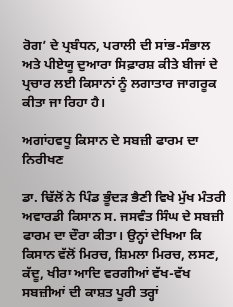ਰੋਗ’ ਦੇ ਪ੍ਰਬੰਧਨ, ਪਰਾਲੀ ਦੀ ਸਾਂਭ-ਸੰਭਾਲ ਅਤੇ ਪੀਏਯੂ ਦੁਆਰਾ ਸਿਫ਼ਾਰਸ਼ ਕੀਤੇ ਬੀਜਾਂ ਦੇ ਪ੍ਰਚਾਰ ਲਈ ਕਿਸਾਨਾਂ ਨੂੰ ਲਗਾਤਾਰ ਜਾਗਰੂਕ ਕੀਤਾ ਜਾ ਰਿਹਾ ਹੈ।

ਅਗਾਂਹਵਧੂ ਕਿਸਾਨ ਦੇ ਸਬਜ਼ੀ ਫਾਰਮ ਦਾ ਨਿਰੀਖਣ

ਡਾ. ਢਿੱਲੋਂ ਨੇ ਪਿੰਡ ਭੂੰਦੜ ਭੈਣੀ ਵਿਖੇ ਮੁੱਖ ਮੰਤਰੀ ਅਵਾਰਡੀ ਕਿਸਾਨ ਸ. ਜਸਵੰਤ ਸਿੰਘ ਦੇ ਸਬਜ਼ੀ ਫਾਰਮ ਦਾ ਦੌਰਾ ਕੀਤਾ। ਉਨ੍ਹਾਂ ਦੇਖਿਆ ਕਿ ਕਿਸਾਨ ਵੱਲੋਂ ਮਿਰਚ, ਸ਼ਿਮਲਾ ਮਿਰਚ, ਲਸਣ, ਕੱਦੂ, ਖੀਰਾ ਆਦਿ ਵਰਗੀਆਂ ਵੱਖ-ਵੱਖ ਸਬਜ਼ੀਆਂ ਦੀ ਕਾਸ਼ਤ ਪੂਰੀ ਤਰ੍ਹਾਂ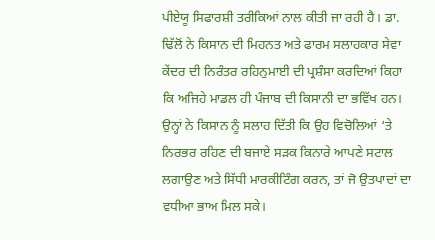ਪੀਏਯੂ ਸਿਫਾਰਸ਼ੀ ਤਰੀਕਿਆਂ ਨਾਲ ਕੀਤੀ ਜਾ ਰਹੀ ਹੈ। ਡਾ. ਢਿੱਲੋਂ ਨੇ ਕਿਸਾਨ ਦੀ ਮਿਹਨਤ ਅਤੇ ਫਾਰਮ ਸਲਾਹਕਾਰ ਸੇਵਾ ਕੇਂਦਰ ਦੀ ਨਿਰੰਤਰ ਰਹਿਨੁਮਾਈ ਦੀ ਪ੍ਰਸ਼ੰਸਾ ਕਰਦਿਆਂ ਕਿਹਾ ਕਿ ਅਜਿਹੇ ਮਾਡਲ ਹੀ ਪੰਜਾਬ ਦੀ ਕਿਸਾਨੀ ਦਾ ਭਵਿੱਖ ਹਨ। ਉਨ੍ਹਾਂ ਨੇ ਕਿਸਾਨ ਨੂੰ ਸਲਾਹ ਦਿੱਤੀ ਕਿ ਉਹ ਵਿਚੋਲਿਆਂ ‘ਤੇ ਨਿਰਭਰ ਰਹਿਣ ਦੀ ਬਜਾਏ ਸੜਕ ਕਿਨਾਰੇ ਆਪਣੇ ਸਟਾਲ ਲਗਾਉਣ ਅਤੇ ਸਿੱਧੀ ਮਾਰਕੀਟਿੰਗ ਕਰਨ, ਤਾਂ ਜੋ ਉਤਪਾਦਾਂ ਦਾ ਵਧੀਆ ਭਾਅ ਮਿਲ ਸਕੇ।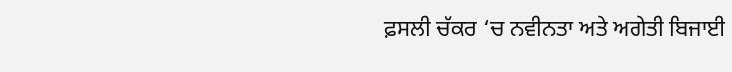ਫ਼ਸਲੀ ਚੱਕਰ ‘ਚ ਨਵੀਨਤਾ ਅਤੇ ਅਗੇਤੀ ਬਿਜਾਈ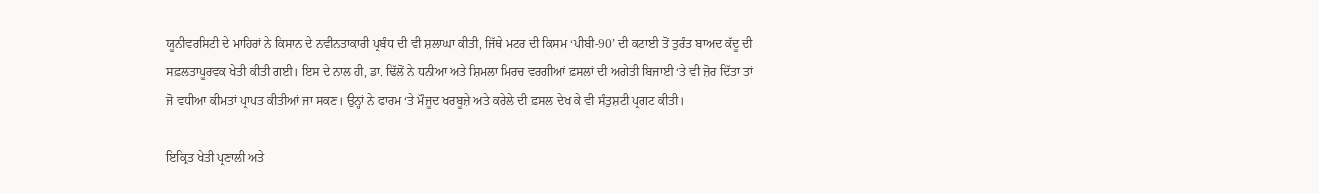ਯੂਨੀਵਰਸਿਟੀ ਦੇ ਮਾਹਿਰਾਂ ਨੇ ਕਿਸਾਨ ਦੇ ਨਵੀਨਤਾਕਾਰੀ ਪ੍ਰਬੰਧ ਦੀ ਵੀ ਸ਼ਲਾਘਾ ਕੀਤੀ, ਜਿੱਥੇ ਮਟਰ ਦੀ ਕਿਸਮ ‘ਪੀਬੀ-90’ ਦੀ ਕਟਾਈ ਤੋਂ ਤੁਰੰਤ ਬਾਅਦ ਕੱਦੂ ਦੀ ਸਫ਼ਲਤਾਪੂਰਵਕ ਖੇਤੀ ਕੀਤੀ ਗਈ। ਇਸ ਦੇ ਨਾਲ ਹੀ, ਡਾ. ਢਿੱਲੋਂ ਨੇ ਧਨੀਆ ਅਤੇ ਸ਼ਿਮਲਾ ਮਿਰਚ ਵਰਗੀਆਂ ਫ਼ਸਲਾਂ ਦੀ ਅਗੇਤੀ ਬਿਜਾਈ ‘ਤੇ ਵੀ ਜ਼ੋਰ ਦਿੱਤਾ ਤਾਂ ਜੋ ਵਧੀਆ ਕੀਮਤਾਂ ਪ੍ਰਾਪਤ ਕੀਤੀਆਂ ਜਾ ਸਕਣ। ਉਨ੍ਹਾਂ ਨੇ ਫਾਰਮ ‘ਤੇ ਮੌਜੂਦ ਖਰਬੂਜ਼ੇ ਅਤੇ ਕਰੇਲੇ ਦੀ ਫ਼ਸਲ ਦੇਖ ਕੇ ਵੀ ਸੰਤੁਸ਼ਟੀ ਪ੍ਰਗਟ ਕੀਤੀ।

ਇਕ੍ਰਿਤ ਖੇਤੀ ਪ੍ਰਣਾਲੀ ਅਤੇ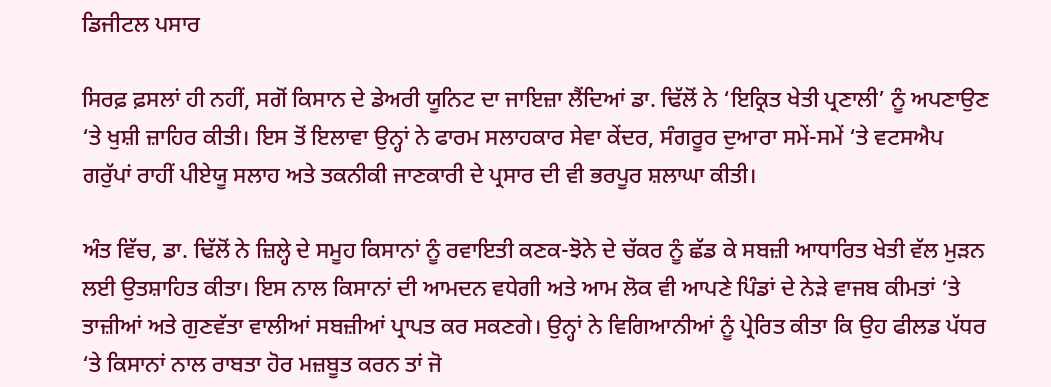ਡਿਜੀਟਲ ਪਸਾਰ

ਸਿਰਫ਼ ਫ਼ਸਲਾਂ ਹੀ ਨਹੀਂ, ਸਗੋਂ ਕਿਸਾਨ ਦੇ ਡੇਅਰੀ ਯੂਨਿਟ ਦਾ ਜਾਇਜ਼ਾ ਲੈਂਦਿਆਂ ਡਾ. ਢਿੱਲੋਂ ਨੇ ‘ਇਕ੍ਰਿਤ ਖੇਤੀ ਪ੍ਰਣਾਲੀ’ ਨੂੰ ਅਪਣਾਉਣ ‘ਤੇ ਖੁਸ਼ੀ ਜ਼ਾਹਿਰ ਕੀਤੀ। ਇਸ ਤੋਂ ਇਲਾਵਾ ਉਨ੍ਹਾਂ ਨੇ ਫਾਰਮ ਸਲਾਹਕਾਰ ਸੇਵਾ ਕੇਂਦਰ, ਸੰਗਰੂਰ ਦੁਆਰਾ ਸਮੇਂ-ਸਮੇਂ ‘ਤੇ ਵਟਸਐਪ ਗਰੁੱਪਾਂ ਰਾਹੀਂ ਪੀਏਯੂ ਸਲਾਹ ਅਤੇ ਤਕਨੀਕੀ ਜਾਣਕਾਰੀ ਦੇ ਪ੍ਰਸਾਰ ਦੀ ਵੀ ਭਰਪੂਰ ਸ਼ਲਾਘਾ ਕੀਤੀ।

ਅੰਤ ਵਿੱਚ, ਡਾ. ਢਿੱਲੋਂ ਨੇ ਜ਼ਿਲ੍ਹੇ ਦੇ ਸਮੂਹ ਕਿਸਾਨਾਂ ਨੂੰ ਰਵਾਇਤੀ ਕਣਕ-ਝੋਨੇ ਦੇ ਚੱਕਰ ਨੂੰ ਛੱਡ ਕੇ ਸਬਜ਼ੀ ਆਧਾਰਿਤ ਖੇਤੀ ਵੱਲ ਮੁੜਨ ਲਈ ਉਤਸ਼ਾਹਿਤ ਕੀਤਾ। ਇਸ ਨਾਲ ਕਿਸਾਨਾਂ ਦੀ ਆਮਦਨ ਵਧੇਗੀ ਅਤੇ ਆਮ ਲੋਕ ਵੀ ਆਪਣੇ ਪਿੰਡਾਂ ਦੇ ਨੇੜੇ ਵਾਜਬ ਕੀਮਤਾਂ ‘ਤੇ ਤਾਜ਼ੀਆਂ ਅਤੇ ਗੁਣਵੱਤਾ ਵਾਲੀਆਂ ਸਬਜ਼ੀਆਂ ਪ੍ਰਾਪਤ ਕਰ ਸਕਣਗੇ। ਉਨ੍ਹਾਂ ਨੇ ਵਿਗਿਆਨੀਆਂ ਨੂੰ ਪ੍ਰੇਰਿਤ ਕੀਤਾ ਕਿ ਉਹ ਫੀਲਡ ਪੱਧਰ ‘ਤੇ ਕਿਸਾਨਾਂ ਨਾਲ ਰਾਬਤਾ ਹੋਰ ਮਜ਼ਬੂਤ ਕਰਨ ਤਾਂ ਜੋ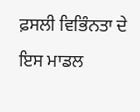ਫ਼ਸਲੀ ਵਿਭਿੰਨਤਾ ਦੇ ਇਸ ਮਾਡਲ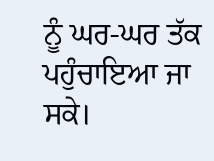ਨੂੰ ਘਰ-ਘਰ ਤੱਕ ਪਹੁੰਚਾਇਆ ਜਾ ਸਕੇ।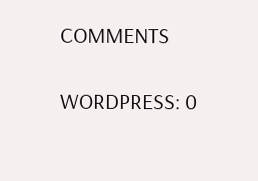COMMENTS

WORDPRESS: 0